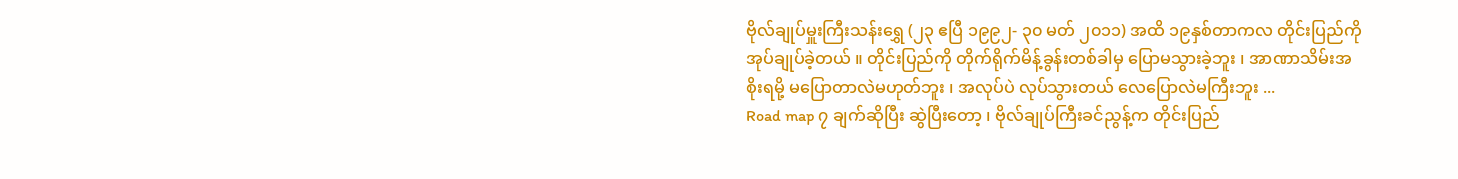ဗိုလ်ချုပ်မှူးကြီးသန်းရွှေ (၂၃ ဧပြီ ၁၉၉၂- ၃၀ မတ် ၂၀၁၁) အထိ ၁၉နှစ်တာကလ တိုင်းပြည်ကိုအုပ်ချုပ်ခဲ့တယ် ။ တိုင်းပြည်ကို တိုက်ရိုက်မိန့်ခွန်းတစ်ခါမှ ပြောမသွားခဲ့ဘူး ၊ အာဏာသိမ်းအစိုးရမို့ မပြောတာလဲမဟုတ်ဘူး ၊ အလုပ်ပဲ လုပ်သွားတယ် လေပြောလဲမကြီးဘူး ...
Road map ၇ ချက်ဆိုပြီး ဆွဲပြီးတော့ ၊ ဗိုလ်ချုပ်ကြီးခင်ညွန့်က တိုင်းပြည်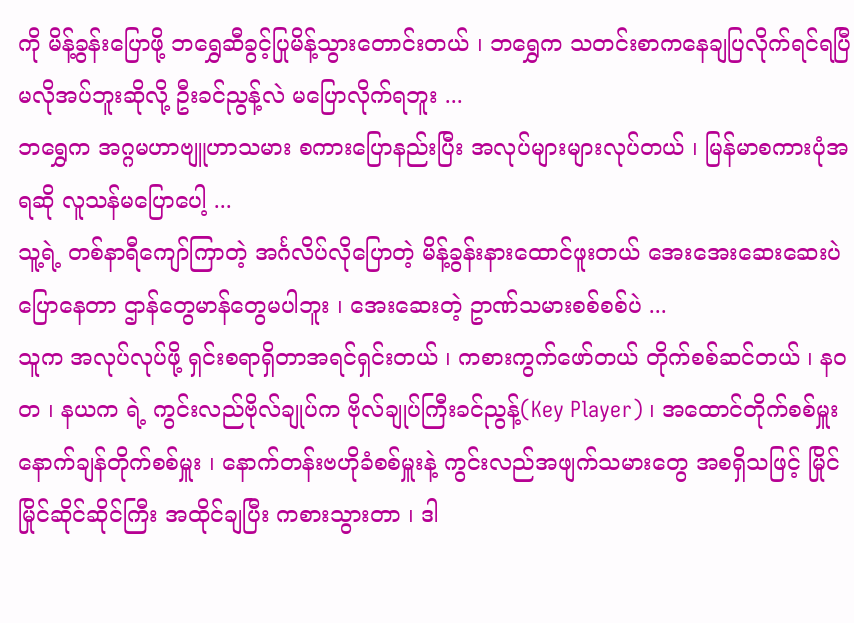ကို မိန့်ခွန်းပြောဖို့ ဘရွှေဆီခွင့်ပြုမိန့်သွားတောင်းတယ် ၊ ဘရွှေက သတင်းစာကနေချပြလိုက်ရင်ရပြီ မလိုအပ်ဘူးဆိုလို့ ဦးခင်ညွန့်လဲ မပြောလိုက်ရဘူး ...
ဘရွှေက အဂ္ဂမဟာဗျူဟာသမား စကားပြောနည်းပြီး အလုပ်များများလုပ်တယ် ၊ မြန်မာစကားပုံအရဆို လူသန်မပြောပေါ့ ...
သူ့ရဲ့ တစ်နာရီကျော်ကြာတဲ့ အင်္ဂလိပ်လိုပြောတဲ့ မိန့်ခွန်းနားထောင်ဖူးတယ် အေးအေးဆေးဆေးပဲ ပြောနေတာ ဌာန်တွေမာန်တွေမပါဘူး ၊ အေးဆေးတဲ့ ဥာဏ်သမားစစ်စစ်ပဲ ...
သူက အလုပ်လုပ်ဖို့ ရှင်းစရာရှိတာအရင်ရှင်းတယ် ၊ ကစားကွက်ဖော်တယ် တိုက်စစ်ဆင်တယ် ၊ နဝတ ၊ နယက ရဲ့ ကွင်းလည်ဗိုလ်ချုပ်က ဗိုလ်ချုပ်ကြီးခင်ညွန့်(Key Player) ၊ အထောင်တိုက်စစ်မှူး နောက်ချန်တိုက်စစ်မှူး ၊ နောက်တန်းဗဟိုခံစစ်မှူးနဲ့ ကွင်းလည်အဖျက်သမားတွေ အစရှိသဖြင့် မြိုင်မြိုင်ဆိုင်ဆိုင်ကြီး အထိုင်ချပြီး ကစားသွားတာ ၊ ဒါ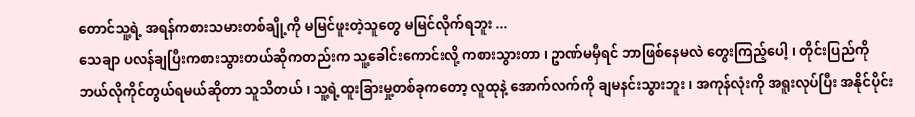တောင်သူ့ရဲ့ အရန်ကစားသမားတစ်ချို့ကို မမြင်ဖူးတဲ့သူတွေ မမြင်လိုက်ရဘူး ...
သေချာ ပလန်ချပြီးကစားသွားတယ်ဆိုကတည်းက သူ့ခေါင်းကောင်းလို့ ကစားသွားတာ ၊ ဥာဏ်မမှီရင် ဘာဖြစ်နေမလဲ တွေးကြည့်ပေါ့ ၊ တိုင်းပြည်ကို ဘယ်လိုကိုင်တွယ်ရမယ်ဆိုတာ သူသိတယ် ၊ သူ့ရဲ့ထူးခြားမှု့တစ်ခုကတော့ လူထုနဲ့ အောက်လက်ကို ချမနင်းသွားဘူး ၊ အကုန်လုံးကို အရူးလုပ်ပြီး အနိုင်ပိုင်း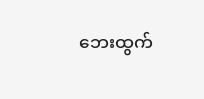ဘေးထွက်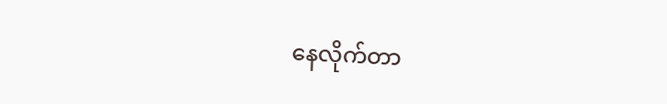နေလိုက်တာ